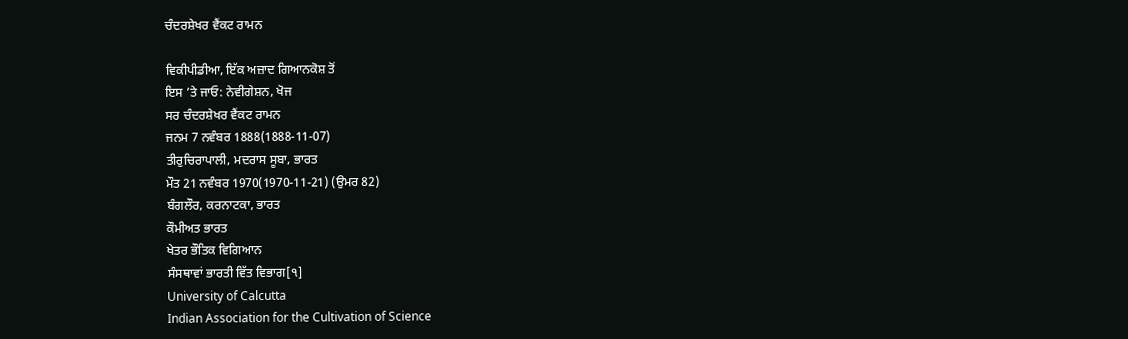ਚੰਦਰਸ਼ੇਖਰ ਵੈਂਕਟ ਰਾਮਨ

ਵਿਕੀਪੀਡੀਆ, ਇੱਕ ਅਜ਼ਾਦ ਗਿਆਨਕੋਸ਼ ਤੋਂ
ਇਸ ’ਤੇ ਜਾਓ: ਨੇਵੀਗੇਸ਼ਨ, ਖੋਜ
ਸਰ ਚੰਦਰਸ਼ੇਖਰ ਵੈਂਕਟ ਰਾਮਨ
ਜਨਮ 7 ਨਵੰਬਰ 1888(1888-11-07)
ਤੀਰੁਚਿਰਾਪਾਲੀ, ਮਦਰਾਸ ਸੂਬਾ, ਭਾਰਤ
ਮੌਤ 21 ਨਵੰਬਰ 1970(1970-11-21) (ਉਮਰ 82)
ਬੰਗਲੌਰ, ਕਰਨਾਟਕਾ, ਭਾਰਤ
ਕੌਮੀਅਤ ਭਾਰਤ
ਖੇਤਰ ਭੌਤਿਕ ਵਿਗਿਆਨ
ਸੰਸਥਾਵਾਂ ਭਾਰਤੀ ਵਿੱਤ ਵਿਭਾਗ[੧]
University of Calcutta
Indian Association for the Cultivation of Science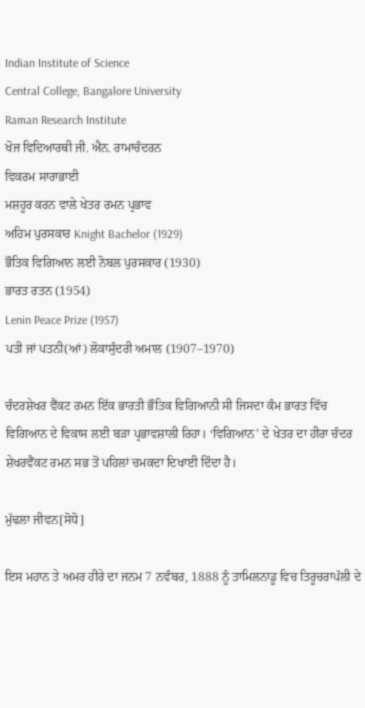Indian Institute of Science
Central College, Bangalore University
Raman Research Institute
ਖੋਜ ਵਿਦਿਆਰਥੀ ਜੀ. ਐਨ. ਰਾਮਾਚੰਦਰਨ
ਵਿਕਰਮ ਸਾਰਾਭਾਈ
ਮਸ਼ਹੂਰ ਕਰਨ ਵਾਲੇ ਖੇਤਰ ਰਮਨ ਪ੍ਰਭਾਵ
ਅਹਿਮ ਪੁਰਸਕਾਰ Knight Bachelor (1929)
ਭੌਤਿਕ ਵਿਗਿਆਨ ਲਈ ਨੋਬਲ ਪੁਰਸਕਾਰ (1930)
ਭਾਰਤ ਰਤਨ (1954)
Lenin Peace Prize (1957)
ਪਤੀ ਜਾਂ ਪਤਨੀ(ਆਂ) ਲੋਕਾਸੁੰਦਰੀ ਅਮਾਲ (1907–1970)

ਚੰਦਰਸ਼ੇਖਰ ਵੈਂਕਟ ਰਮਨ ਇੱਕ ਭਾਰਤੀ ਭੌਤਿਕ ਵਿਗਿਆਨੀ ਸੀ ਜਿਸਦਾ ਕੰਮ ਭਾਰਤ ਵਿੱਚ ਵਿਗਿਆਨ ਦੇ ਵਿਕਾਸ ਲਈ ਬੜਾ ਪ੍ਰਭਾਵਸ਼ਾਲੀ ਰਿਹਾ। ‘ਵਿਗਿਆਨ’ ਦੇ ਖੇਤਰ ਦਾ ਹੀਰਾ ਚੰਦਰ ਸ਼ੇਖਰਵੈਂਕਟ ਰਮਨ ਸਭ ਤੋਂ ਪਹਿਲਾਂ ਚਮਕਦਾ ਦਿਖਾਈ ਦਿੰਦਾ ਹੈ।

ਮੁੱਢਲਾ ਜੀਵਨ[ਸੋਧੋ]

ਇਸ ਮਹਾਨ ਤੇ ਅਮਰ ਹੀਰੇ ਦਾ ਜਨਮ 7 ਨਵੰਬਰ, 1888 ਨੂੰ ਤਾਮਿਲਨਾਡੂ ਵਿਚ ਤਿਰੂਚਰਾਪੱਲੀ ਦੇ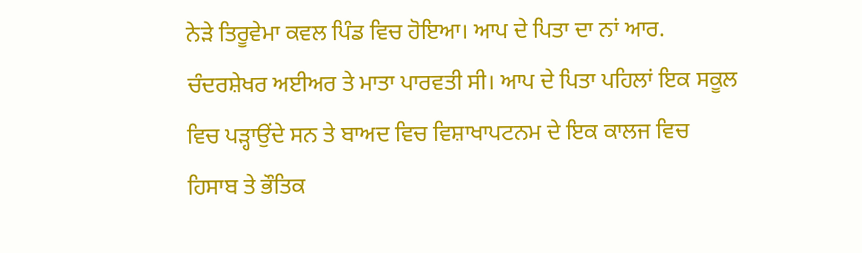ਨੇੜੇ ਤਿਰੂਵੇਮਾ ਕਵਲ ਪਿੰਡ ਵਿਚ ਹੋਇਆ। ਆਪ ਦੇ ਪਿਤਾ ਦਾ ਨਾਂ ਆਰ. ਚੰਦਰਸ਼ੇਖਰ ਅਈਅਰ ਤੇ ਮਾਤਾ ਪਾਰਵਤੀ ਸੀ। ਆਪ ਦੇ ਪਿਤਾ ਪਹਿਲਾਂ ਇਕ ਸਕੂਲ ਵਿਚ ਪੜ੍ਹਾਉਂਦੇ ਸਨ ਤੇ ਬਾਅਦ ਵਿਚ ਵਿਸ਼ਾਖਾਪਟਨਮ ਦੇ ਇਕ ਕਾਲਜ ਵਿਚ ਹਿਸਾਬ ਤੇ ਭੌਤਿਕ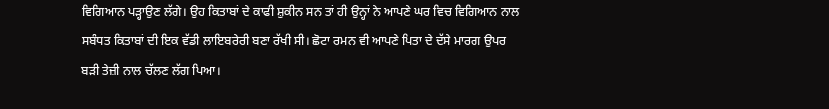ਵਿਗਿਆਨ ਪੜ੍ਹਾਉਣ ਲੱਗੇ। ਉਹ ਕਿਤਾਬਾਂ ਦੇ ਕਾਫੀ ਸ਼ੁਕੀਨ ਸਨ ਤਾਂ ਹੀ ਉਨ੍ਹਾਂ ਨੇ ਆਪਣੇ ਘਰ ਵਿਚ ਵਿਗਿਆਨ ਨਾਲ ਸਬੰਧਤ ਕਿਤਾਬਾਂ ਦੀ ਇਕ ਵੱਡੀ ਲਾਇਬਰੇਰੀ ਬਣਾ ਰੱਖੀ ਸੀ। ਛੋਟਾ ਰਮਨ ਵੀ ਆਪਣੇ ਪਿਤਾ ਦੇ ਦੱਸੇ ਮਾਰਗ ਉਪਰ ਬੜੀ ਤੇਜ਼ੀ ਨਾਲ ਚੱਲਣ ਲੱਗ ਪਿਆ।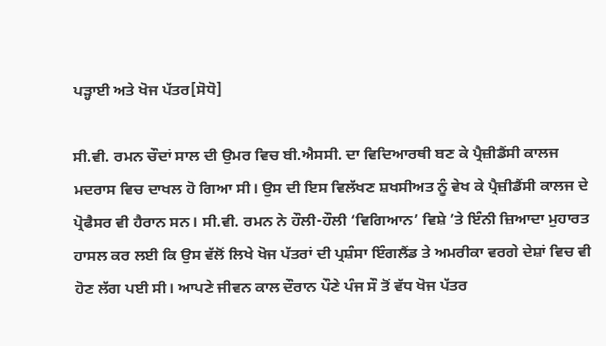ਪੜ੍ਹਾਈ ਅਤੇ ਖੋਜ ਪੱਤਰ[ਸੋਧੋ]

ਸੀ.ਵੀ. ਰਮਨ ਚੌਦਾਂ ਸਾਲ ਦੀ ਉਮਰ ਵਿਚ ਬੀ.ਐਸਸੀ. ਦਾ ਵਿਦਿਆਰਥੀ ਬਣ ਕੇ ਪ੍ਰੈਜ਼ੀਡੈਂਸੀ ਕਾਲਜ ਮਦਰਾਸ ਵਿਚ ਦਾਖਲ ਹੋ ਗਿਆ ਸੀ। ਉਸ ਦੀ ਇਸ ਵਿਲੱਖਣ ਸ਼ਖਸੀਅਤ ਨੂੰ ਵੇਖ ਕੇ ਪ੍ਰੈਜ਼ੀਡੈਂਸੀ ਕਾਲਜ ਦੇ ਪ੍ਰੋਫੈਸਰ ਵੀ ਹੈਰਾਨ ਸਨ। ਸੀ.ਵੀ. ਰਮਨ ਨੇ ਹੌਲੀ-ਹੌਲੀ ‘ਵਿਗਿਆਨ’ ਵਿਸ਼ੇ ’ਤੇ ਇੰਨੀ ਜ਼ਿਆਦਾ ਮੁਹਾਰਤ ਹਾਸਲ ਕਰ ਲਈ ਕਿ ਉਸ ਵੱਲੋਂ ਲਿਖੇ ਖੋਜ ਪੱਤਰਾਂ ਦੀ ਪ੍ਰਸ਼ੰਸਾ ਇੰਗਲੈਂਡ ਤੇ ਅਮਰੀਕਾ ਵਰਗੇ ਦੇਸ਼ਾਂ ਵਿਚ ਵੀ ਹੋਣ ਲੱਗ ਪਈ ਸੀ। ਆਪਣੇ ਜੀਵਨ ਕਾਲ ਦੌਰਾਨ ਪੌਣੇ ਪੰਜ ਸੌ ਤੋਂ ਵੱਧ ਖੋਜ ਪੱਤਰ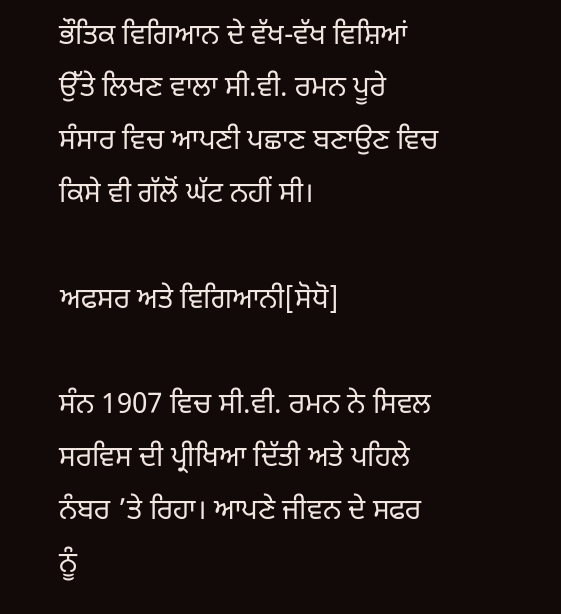ਭੌਤਿਕ ਵਿਗਿਆਨ ਦੇ ਵੱਖ-ਵੱਖ ਵਿਸ਼ਿਆਂ ਉੱਤੇ ਲਿਖਣ ਵਾਲਾ ਸੀ.ਵੀ. ਰਮਨ ਪੂਰੇ ਸੰਸਾਰ ਵਿਚ ਆਪਣੀ ਪਛਾਣ ਬਣਾਉਣ ਵਿਚ ਕਿਸੇ ਵੀ ਗੱਲੋਂ ਘੱਟ ਨਹੀਂ ਸੀ।

ਅਫਸਰ ਅਤੇ ਵਿਗਿਆਨੀ[ਸੋਧੋ]

ਸੰਨ 1907 ਵਿਚ ਸੀ.ਵੀ. ਰਮਨ ਨੇ ਸਿਵਲ ਸਰਵਿਸ ਦੀ ਪ੍ਰੀਖਿਆ ਦਿੱਤੀ ਅਤੇ ਪਹਿਲੇ ਨੰਬਰ ’ਤੇ ਰਿਹਾ। ਆਪਣੇ ਜੀਵਨ ਦੇ ਸਫਰ ਨੂੰ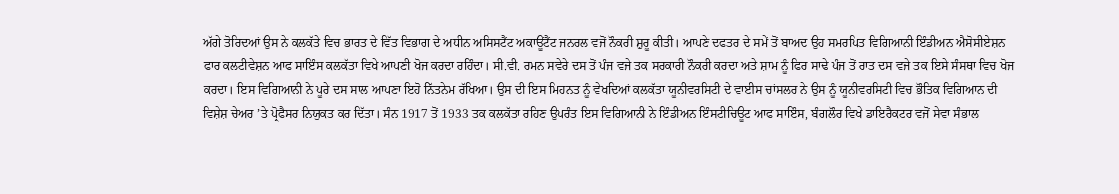ਅੱਗੇ ਤੋਰਿਦਆਂ ਉਸ ਨੇ ਕਲਕੱਤੇ ਵਿਚ ਭਾਰਤ ਦੇ ਵਿੱਤ ਵਿਭਾਗ ਦੇ ਅਧੀਨ ਅਸਿਸਟੈਂਟ ਅਕਾਊਂਟੈਂਟ ਜਨਰਲ ਵਜੋਂ ਨੌਕਰੀ ਸ਼ੁਰੂ ਕੀਤੀ। ਆਪਣੇ ਦਫਤਰ ਦੇ ਸਮੇਂ ਤੋਂ ਬਾਅਦ ਉਹ ਸਮਰਪਿਤ ਵਿਗਿਆਨੀ ਇੰਡੀਅਨ ਐਸੋਸੀਏਸ਼ਨ ਫਾਰ ਕਲਟੀਵੇਸ਼ਨ ਆਫ ਸਾਇੰਸ ਕਲਕੱਤਾ ਵਿਖੇ ਆਪਣੀ ਖੋਜ ਕਰਦਾ ਰਹਿੰਦਾ। ਸੀ.ਵੀ. ਰਮਨ ਸਵੇਰੇ ਦਸ ਤੋਂ ਪੰਜ ਵਜੇ ਤਕ ਸਰਕਾਰੀ ਨੌਕਰੀ ਕਰਦਾ ਅਤੇ ਸ਼ਾਮ ਨੂੰ ਫਿਰ ਸਾਢੇ ਪੰਜ ਤੋਂ ਰਾਤ ਦਸ ਵਜੇ ਤਕ ਇਸੇ ਸੰਸਥਾ ਵਿਚ ਖੋਜ ਕਰਦਾ। ਇਸ ਵਿਗਿਆਨੀ ਨੇ ਪੂਰੇ ਦਸ ਸਾਲ ਆਪਣਾ ਇਹੋ ਨਿੱਤਨੇਮ ਰੱਖਿਆ। ਉਸ ਦੀ ਇਸ ਮਿਹਨਤ ਨੂੰ ਵੇਖਦਿਆਂ ਕਲਕੱਤਾ ਯੂਨੀਵਰਸਿਟੀ ਦੇ ਵਾਈਸ ਚਾਂਸਲਰ ਨੇ ਉਸ ਨੂੰ ਯੂਨੀਵਰਸਿਟੀ ਵਿਚ ਭੌਤਿਕ ਵਿਗਿਆਨ ਦੀ ਵਿਸ਼ੇਸ਼ ਚੇਅਰ ’ਤੇ ਪ੍ਰੋਫੈਸਰ ਨਿਯੁਕਤ ਕਰ ਦਿੱਤਾ। ਸੰਨ 1917 ਤੋਂ 1933 ਤਕ ਕਲਕੱਤਾ ਰਹਿਣ ਉਪਰੰਤ ਇਸ ਵਿਗਿਆਨੀ ਨੇ ਇੰਡੀਅਨ ਇੰਸਟੀਚਿਊਟ ਆਫ ਸਾਇੰਸ, ਬੰਗਲੌਰ ਵਿਖੇ ਡਾਇਰੈਕਟਰ ਵਜੋਂ ਸੇਵਾ ਸੰਭਾਲ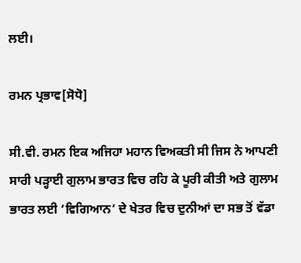ਲਈ।

ਰਮਨ ਪ੍ਰਭਾਵ[ਸੋਧੋ]

ਸੀ.ਵੀ. ਰਮਨ ਇਕ ਅਜਿਹਾ ਮਹਾਨ ਵਿਅਕਤੀ ਸੀ ਜਿਸ ਨੇ ਆਪਣੀ ਸਾਰੀ ਪੜ੍ਹਾਈ ਗੁਲਾਮ ਭਾਰਤ ਵਿਚ ਰਹਿ ਕੇ ਪੂਰੀ ਕੀਤੀ ਅਤੇ ਗੁਲਾਮ ਭਾਰਤ ਲਈ ‘ਵਿਗਿਆਨ’ ਦੇ ਖੇਤਰ ਵਿਚ ਦੁਨੀਆਂ ਦਾ ਸਭ ਤੋਂ ਵੱਡਾ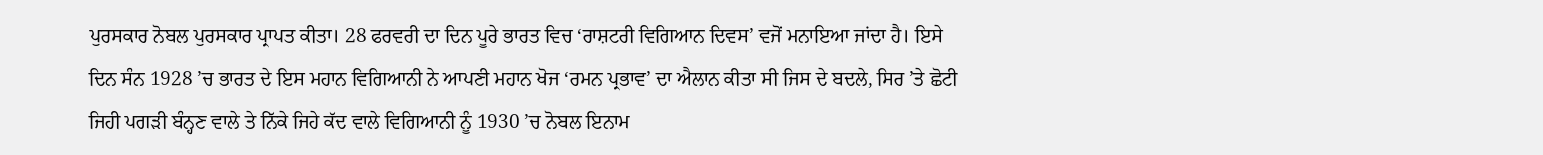ਪੁਰਸਕਾਰ ਨੋਬਲ ਪੁਰਸਕਾਰ ਪ੍ਰਾਪਤ ਕੀਤਾ। 28 ਫਰਵਰੀ ਦਾ ਦਿਨ ਪੂਰੇ ਭਾਰਤ ਵਿਚ ‘ਰਾਸ਼ਟਰੀ ਵਿਗਿਆਨ ਦਿਵਸ’ ਵਜੋਂ ਮਨਾਇਆ ਜਾਂਦਾ ਹੈ। ਇਸੇ ਦਿਨ ਸੰਨ 1928 ’ਚ ਭਾਰਤ ਦੇ ਇਸ ਮਹਾਨ ਵਿਗਿਆਨੀ ਨੇ ਆਪਣੀ ਮਹਾਨ ਖੋਜ ‘ਰਮਨ ਪ੍ਰਭਾਵ’ ਦਾ ਐਲਾਨ ਕੀਤਾ ਸੀ ਜਿਸ ਦੇ ਬਦਲੇ, ਸਿਰ ’ਤੇ ਛੋਟੀ ਜਿਹੀ ਪਗੜੀ ਬੰਨ੍ਹਣ ਵਾਲੇ ਤੇ ਨਿੱਕੇ ਜਿਹੇ ਕੱਦ ਵਾਲੇ ਵਿਗਿਆਨੀ ਨੂੰ 1930 ’ਚ ਨੋਬਲ ਇਨਾਮ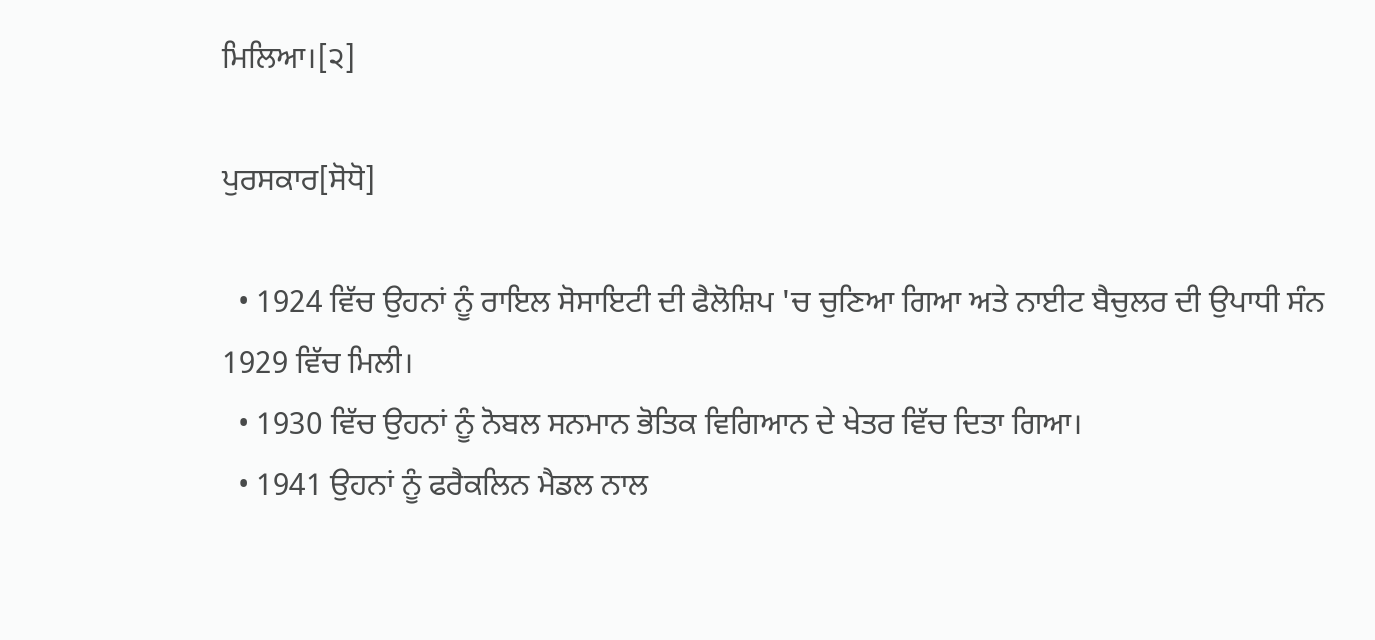ਮਿਲਿਆ।[੨]

ਪੁਰਸਕਾਰ[ਸੋਧੋ]

  • 1924 ਵਿੱਚ ਉਹਨਾਂ ਨੂੰ ਰਾਇਲ ਸੋਸਾਇਟੀ ਦੀ ਫੈਲੋਸ਼ਿਪ 'ਚ ਚੁਣਿਆ ਗਿਆ ਅਤੇ ਨਾਈਟ ਬੈਚੁਲਰ ਦੀ ਉਪਾਧੀ ਸੰਨ 1929 ਵਿੱਚ ਮਿਲੀ।
  • 1930 ਵਿੱਚ ਉਹਨਾਂ ਨੂੰ ਨੋਬਲ ਸਨਮਾਨ ਭੋਤਿਕ ਵਿਗਿਆਨ ਦੇ ਖੇਤਰ ਵਿੱਚ ਦਿਤਾ ਗਿਆ।
  • 1941 ਉਹਨਾਂ ਨੂੰ ਫਰੈਕਲਿਨ ਮੈਡਲ ਨਾਲ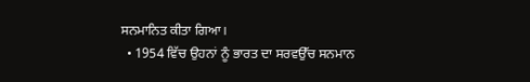ਸਨਮਾਨਿਤ ਕੀਤਾ ਗਿਆ।
  • 1954 ਵਿੱਚ ਉਹਨਾਂ ਨੂੰ ਭਾਰਤ ਦਾ ਸਰਵਉੱਚ ਸਨਮਾਨ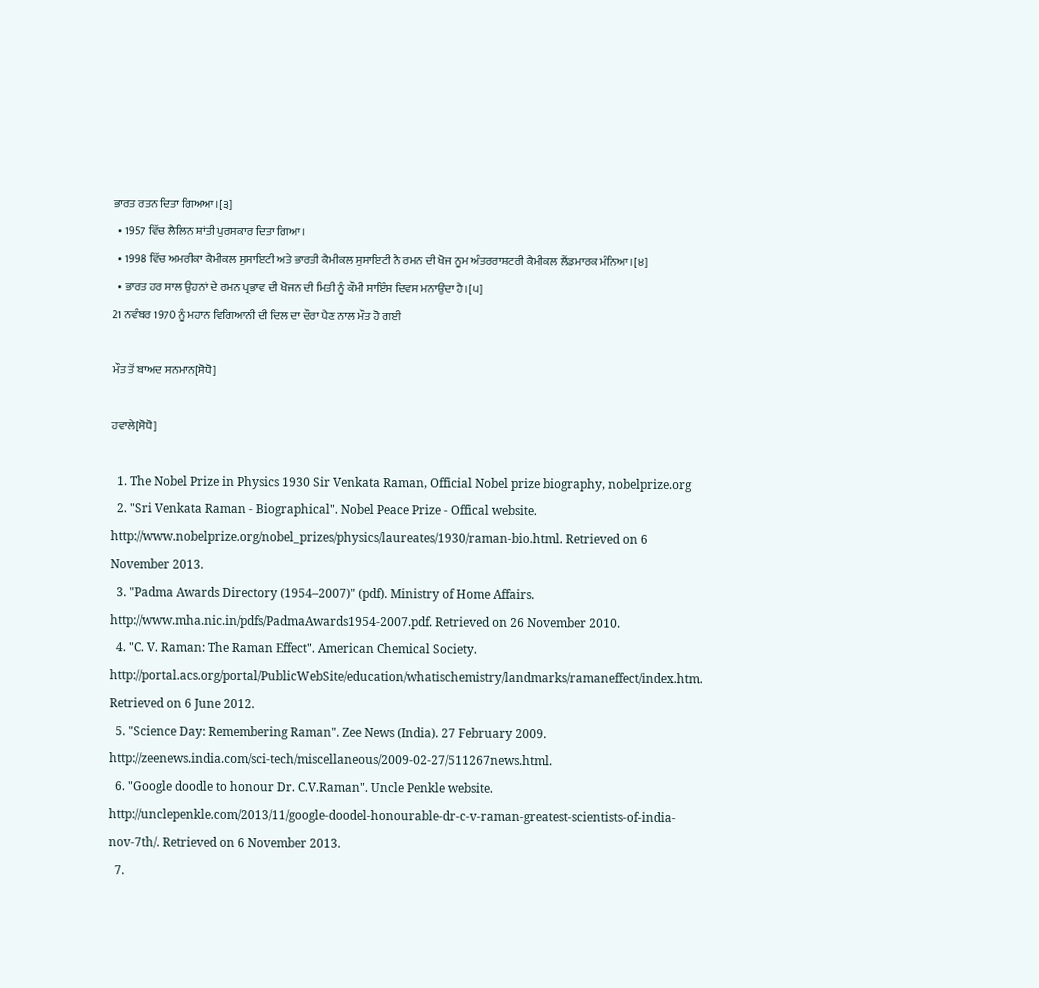ਭਾਰਤ ਰਤਨ ਦਿਤਾ ਗਿਅਆ।[੩]
  • 1957 ਵਿੱਚ ਲੈਲਿਨ ਸ਼ਾਂਤੀ ਪੁਰਸਕਾਰ ਦਿਤਾ ਗਿਆ।
  • 1998 ਵਿੱਚ ਅਮਰੀਕਾ ਕੈਮੀਕਲ ਸੁਸਾਇਟੀ ਅਤੇ ਭਾਰਤੀ ਕੈਮੀਕਲ ਸੁਸਾਇਟੀ ਨੈ ਰਮਨ ਦੀ ਖੋਜ ਨੂਮ ਅੰਤਰਰਾਸ਼ਟਰੀ ਕੈਮੀਕਲ ਲੈਂਡਮਾਰਕ ਮੰਨਿਆ।[੪]
  • ਭਾਰਤ ਹਰ ਸਾਲ ਉਹਨਾਂ ਦੇ ਰਮਨ ਪ੍ਰਭਾਵ ਦੀ ਖੋਜਨ ਦੀ ਮਿਤੀ ਨੂੰ ਕੌਮੀ ਸਾਇੰਸ ਦਿਵਸ ਮਨਾਉਂਦਾ ਹੈ।[੫]
21 ਨਵੰਬਰ 1970 ਨੂੰ ਮਹਾਨ ਵਿਗਿਆਨੀ ਦੀ ਦਿਲ ਦਾ ਦੌਰਾ ਪੈਣ ਨਾਲ ਮੌਤ ਹੋ ਗਈ

ਮੌਤ ਤੋਂ ਬਾਅਦ ਸਨਮਾਨ[ਸੋਧੋ]

ਹਵਾਲੇ[ਸੋਧੋ]

  1. The Nobel Prize in Physics 1930 Sir Venkata Raman, Official Nobel prize biography, nobelprize.org
  2. "Sri Venkata Raman - Biographical". Nobel Peace Prize - Offical website. http://www.nobelprize.org/nobel_prizes/physics/laureates/1930/raman-bio.html. Retrieved on 6 November 2013.
  3. "Padma Awards Directory (1954–2007)" (pdf). Ministry of Home Affairs. http://www.mha.nic.in/pdfs/PadmaAwards1954-2007.pdf. Retrieved on 26 November 2010.
  4. "C. V. Raman: The Raman Effect". American Chemical Society. http://portal.acs.org/portal/PublicWebSite/education/whatischemistry/landmarks/ramaneffect/index.htm. Retrieved on 6 June 2012.
  5. "Science Day: Remembering Raman". Zee News (India). 27 February 2009. http://zeenews.india.com/sci-tech/miscellaneous/2009-02-27/511267news.html.
  6. "Google doodle to honour Dr. C.V.Raman". Uncle Penkle website. http://unclepenkle.com/2013/11/google-doodel-honourable-dr-c-v-raman-greatest-scientists-of-india-nov-7th/. Retrieved on 6 November 2013.
  7.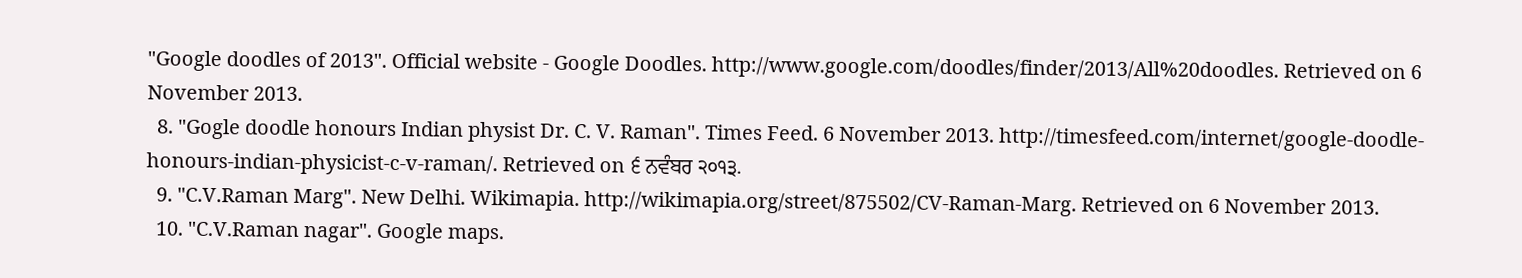"Google doodles of 2013". Official website - Google Doodles. http://www.google.com/doodles/finder/2013/All%20doodles. Retrieved on 6 November 2013.
  8. "Gogle doodle honours Indian physist Dr. C. V. Raman". Times Feed. 6 November 2013. http://timesfeed.com/internet/google-doodle-honours-indian-physicist-c-v-raman/. Retrieved on ੬ ਨਵੰਬਰ ੨੦੧੩.
  9. "C.V.Raman Marg". New Delhi. Wikimapia. http://wikimapia.org/street/875502/CV-Raman-Marg. Retrieved on 6 November 2013.
  10. "C.V.Raman nagar". Google maps.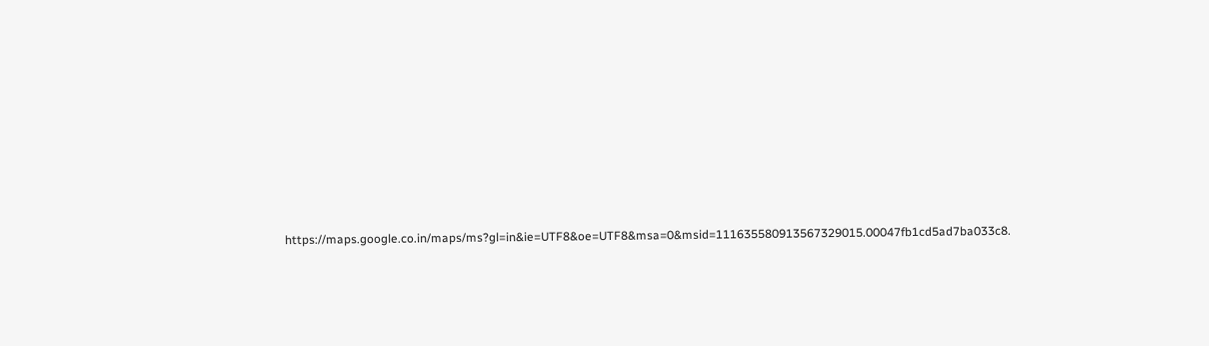https://maps.google.co.in/maps/ms?gl=in&ie=UTF8&oe=UTF8&msa=0&msid=111635580913567329015.00047fb1cd5ad7ba033c8.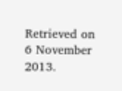Retrieved on 6 November 2013.